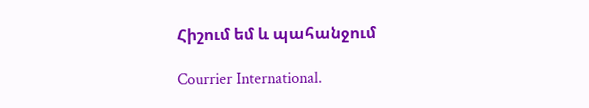Հիշում եմ և պահանջում

Courrier International.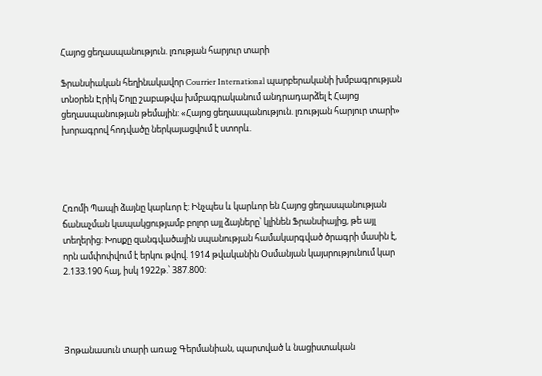Հայոց ցեղասպանություն. լռության հարյուր տարի

Ֆրանսիական հեղինակավոր Courrier International պարբերականի խմբագրության տնօրեն Էրիկ Շոլը շաբաթվա խմբագրականում անդրադարձել է Հայոց ցեղասպանության թեմային: «Հայոց ցեղասպանություն. լռության հարյուր տարի» խորագրով հոդվածը ներկայացվում է ստորև.




Հռոմի Պապի ձայնը կարևոր է: Ինչպես և կարևոր են Հայոց ցեղասպանության ճանաչման կապակցությամբ բոլոր այլ ձայները՝ կլինեն Ֆրանսիայից, թե այլ տեղերից: Խոսքը զանգվածային սպանության համակարգված ծրագրի մասին է, որն ամփոփվում է երկու թվով. 1914 թվականին Օսմանյան կայսրությունում կար 2.133.190 հայ, իսկ 1922թ.՝ 387.800:




Յոթանասուն տարի առաջ Գերմանիան, պարտված և նացիստական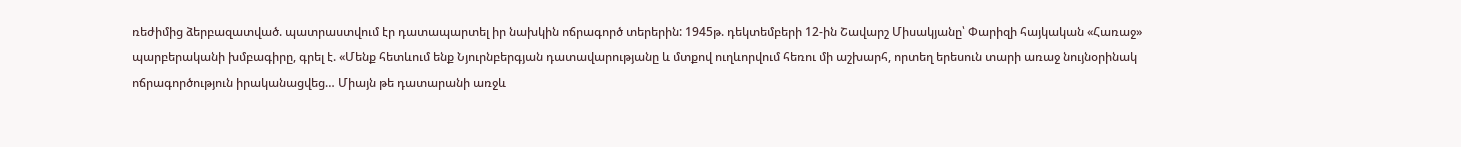ռեժիմից ձերբազատված. պատրաստվում էր դատապարտել իր նախկին ոճրագործ տերերին: 1945թ. դեկտեմբերի 12-ին Շավարշ Միսակյանը՝ Փարիզի հայկական «Հառաջ» պարբերականի խմբագիրը, գրել է. «Մենք հետևում ենք Նյուրնբերգյան դատավարությանը և մտքով ուղևորվում հեռու մի աշխարհ, որտեղ երեսուն տարի առաջ նույնօրինակ ոճրագործություն իրականացվեց… Միայն թե դատարանի առջև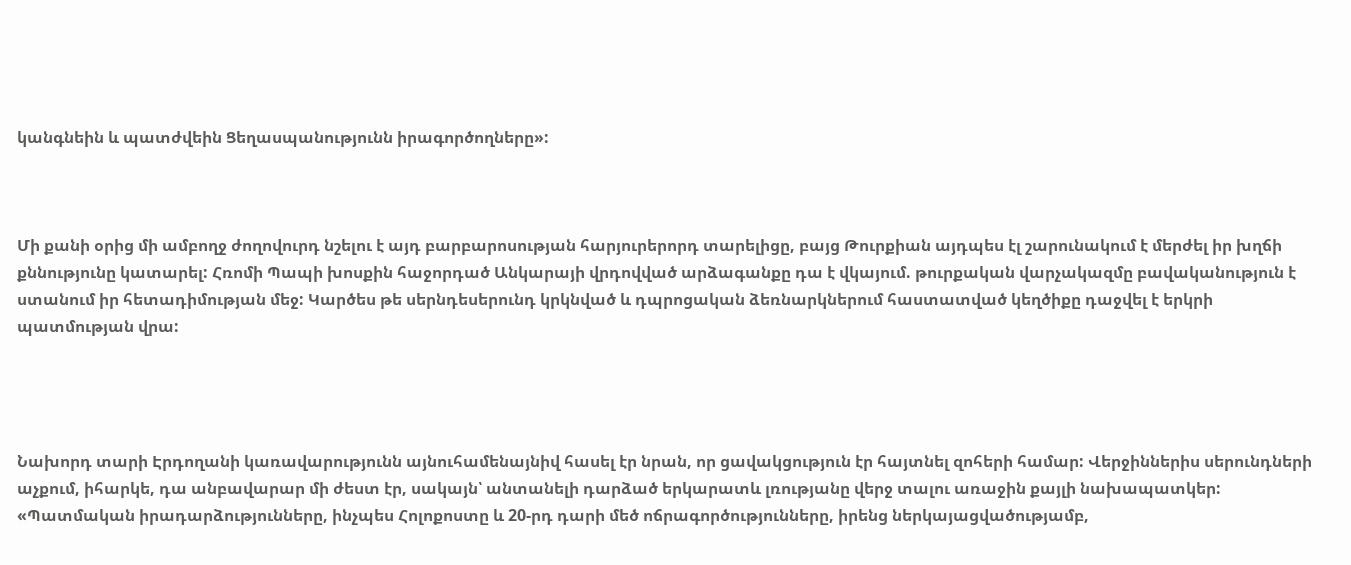կանգնեին և պատժվեին Ցեղասպանությունն իրագործողները»:



Մի քանի օրից մի ամբողջ ժողովուրդ նշելու է այդ բարբարոսության հարյուրերորդ տարելիցը, բայց Թուրքիան այդպես էլ շարունակում է մերժել իր խղճի քննությունը կատարել: Հռոմի Պապի խոսքին հաջորդած Անկարայի վրդովված արձագանքը դա է վկայում. թուրքական վարչակազմը բավականություն է ստանում իր հետադիմության մեջ: Կարծես թե սերնդեսերունդ կրկնված և դպրոցական ձեռնարկներում հաստատված կեղծիքը դաջվել է երկրի պատմության վրա:




Նախորդ տարի Էրդողանի կառավարությունն այնուհամենայնիվ հասել էր նրան, որ ցավակցություն էր հայտնել զոհերի համար: Վերջիններիս սերունդների աչքում, իհարկե, դա անբավարար մի ժեստ էր, սակայն՝ անտանելի դարձած երկարատև լռությանը վերջ տալու առաջին քայլի նախապատկեր: «Պատմական իրադարձությունները, ինչպես Հոլոքոստը և 20-րդ դարի մեծ ոճրագործությունները, իրենց ներկայացվածությամբ,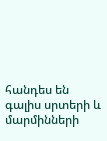հանդես են գալիս սրտերի և մարմինների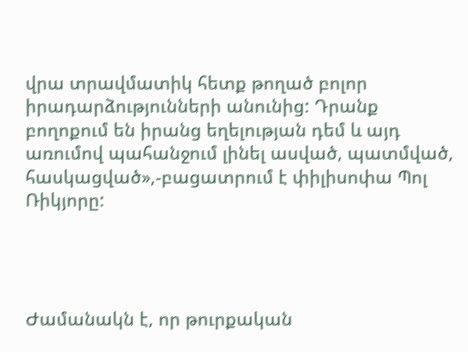վրա տրավմատիկ հետք թողած բոլոր իրադարձությունների անունից: Դրանք բողոքում են իրանց եղելության դեմ և այդ առումով պահանջում լինել ասված, պատմված, հասկացված»,-բացատրում է փիլիսոփա Պոլ Ռիկյորը:




Ժամանակն է, որ թուրքական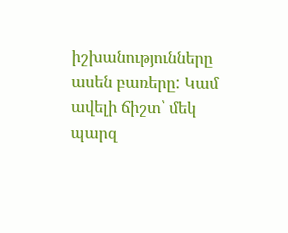իշխանությունները ասեն բառերը: Կամ ավելի ճիշտ՝ մեկ պարզ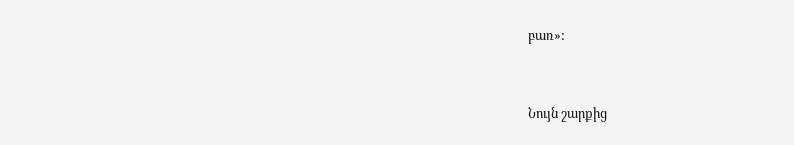բառ»:


Նույն շարքից